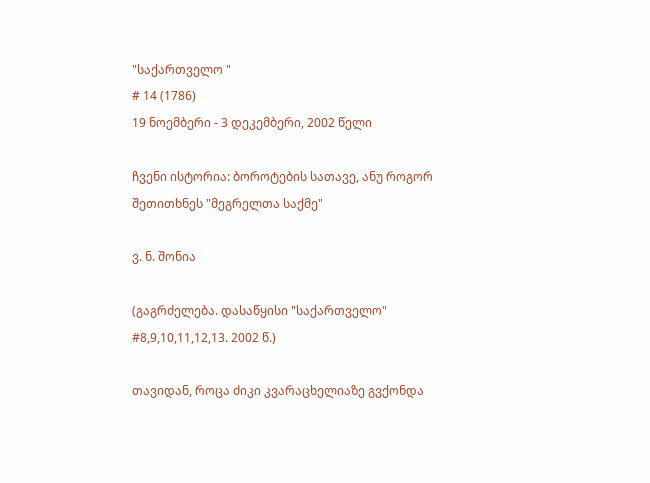"საქართველო "
# 14 (1786)
19 ნოემბერი - 3 დეკემბერი, 2002 წელი

ჩვენი ისტორია: ბოროტების სათავე, ანუ როგორ შეთითხნეს "მეგრელთა საქმე"

ვ. ნ. შონია

(გაგრძელება. დასაწყისი "საქართველო" #8,9,10,11,12,13. 2002 წ.)

თავიდან, როცა ძიკი კვარაცხელიაზე გვქონდა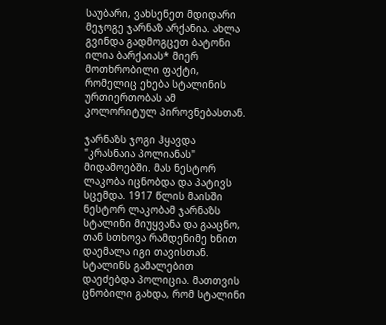საუბარი, ვახსენეთ მდიდარი მეჯოგე ჯარნაზ არქანია. ახლა გვინდა გადმოგცეთ ბატონი ილია ბარქაიას* მიერ მოთხრობილი ფაქტი, რომელიც ეხება სტალინის ურთიერთობას ამ კოლორიტულ პიროვნებასთან.

ჯარნაზს ჯოგი ჰყავდა "კრასნაია პოლიანას" მიდამოებში. მას ნესტორ ლაკობა იცნობდა და პატივს სცემდა. 1917 წლის მაისში ნესტორ ლაკობამ ჯარნაზს სტალინი მიუყვანა და გააცნო, თან სთხოვა რამდენიმე ხნით დაემალა იგი თავისთან. სტალინს გამალებით დაეძებდა პოლიცია. მათთვის ცნობილი გახდა, რომ სტალინი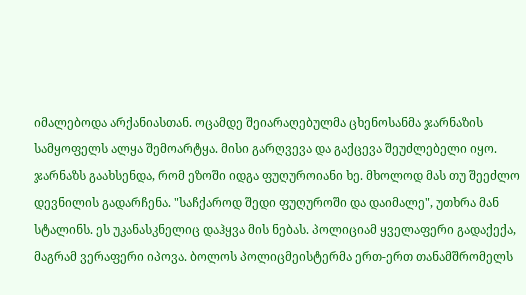იმალებოდა არქანიასთან. ოცამდე შეიარაღებულმა ცხენოსანმა ჯარნაზის სამყოფელს ალყა შემოარტყა. მისი გარღვევა და გაქცევა შეუძლებელი იყო. ჯარნაზს გაახსენდა, რომ ეზოში იდგა ფუღუროიანი ხე. მხოლოდ მას თუ შეეძლო დევნილის გადარჩენა. "საჩქაროდ შედი ფუღუროში და დაიმალე", უთხრა მან სტალინს. ეს უკანასკნელიც დაჰყვა მის ნებას. პოლიციამ ყველაფერი გადაქექა, მაგრამ ვერაფერი იპოვა. ბოლოს პოლიცმეისტერმა ერთ-ერთ თანამშრომელს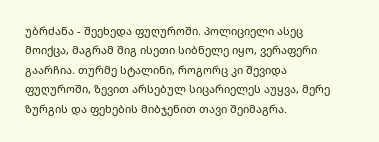უბრძანა - შეეხედა ფუღუროში. პოლიციელი ასეც მოიქცა, მაგრამ შიგ ისეთი სიბნელე იყო, ვერაფერი გაარჩია. თურმე სტალინი, როგორც კი შევიდა ფუღუროში, ზევით არსებულ სიცარიელეს აუყვა, მერე ზურგის და ფეხების მიბჯენით თავი შეიმაგრა.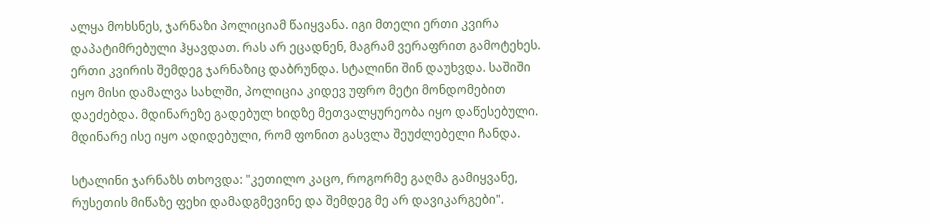ალყა მოხსნეს, ჯარნაზი პოლიციამ წაიყვანა. იგი მთელი ერთი კვირა დაპატიმრებული ჰყავდათ. რას არ ეცადნენ, მაგრამ ვერაფრით გამოტეხეს. ერთი კვირის შემდეგ ჯარნაზიც დაბრუნდა. სტალინი შინ დაუხვდა. საშიში იყო მისი დამალვა სახლში, პოლიცია კიდევ უფრო მეტი მონდომებით დაეძებდა. მდინარეზე გადებულ ხიდზე მეთვალყურეობა იყო დაწესებული. მდინარე ისე იყო ადიდებული, რომ ფონით გასვლა შეუძლებელი ჩანდა.

სტალინი ჯარნაზს თხოვდა: "კეთილო კაცო, როგორმე გაღმა გამიყვანე, რუსეთის მიწაზე ფეხი დამადგმევინე და შემდეგ მე არ დავიკარგები".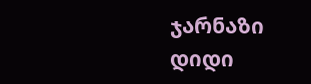ჯარნაზი დიდი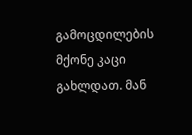გამოცდილების მქონე კაცი გახლდათ. მან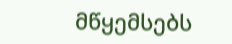მწყემსებს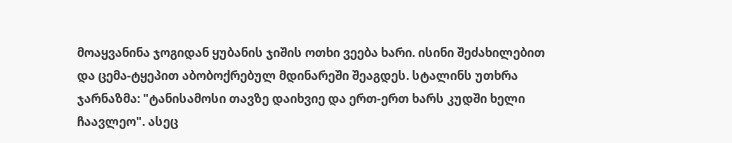მოაყვანინა ჯოგიდან ყუბანის ჯიშის ოთხი ვეება ხარი. ისინი შეძახილებით და ცემა-ტყეპით აბობოქრებულ მდინარეში შეაგდეს. სტალინს უთხრა ჯარნაზმა: "ტანისამოსი თავზე დაიხვიე და ერთ-ერთ ხარს კუდში ხელი ჩაავლეო". ასეც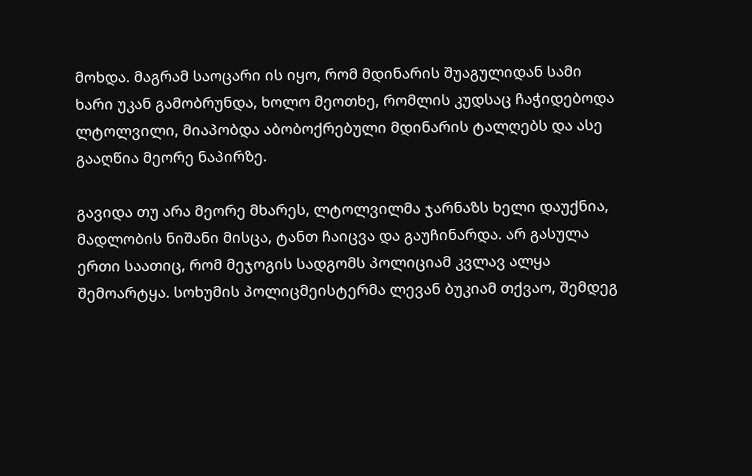მოხდა. მაგრამ საოცარი ის იყო, რომ მდინარის შუაგულიდან სამი ხარი უკან გამობრუნდა, ხოლო მეოთხე, რომლის კუდსაც ჩაჭიდებოდა ლტოლვილი, მიაპობდა აბობოქრებული მდინარის ტალღებს და ასე გააღწია მეორე ნაპირზე.

გავიდა თუ არა მეორე მხარეს, ლტოლვილმა ჯარნაზს ხელი დაუქნია, მადლობის ნიშანი მისცა, ტანთ ჩაიცვა და გაუჩინარდა. არ გასულა ერთი საათიც, რომ მეჯოგის სადგომს პოლიციამ კვლავ ალყა შემოარტყა. სოხუმის პოლიცმეისტერმა ლევან ბუკიამ თქვაო, შემდეგ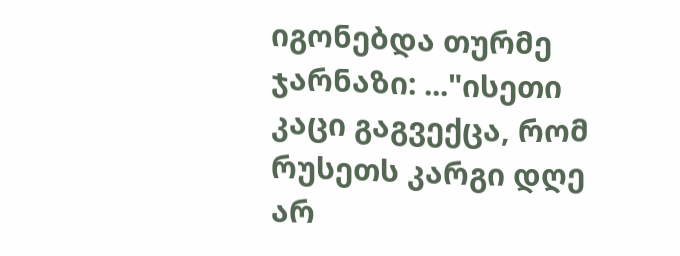იგონებდა თურმე ჯარნაზი: ..."ისეთი კაცი გაგვექცა, რომ რუსეთს კარგი დღე არ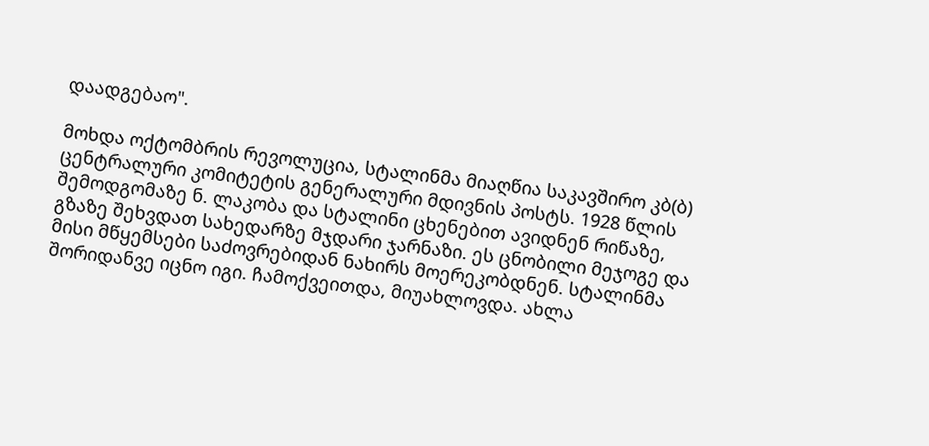დაადგებაო".

მოხდა ოქტომბრის რევოლუცია, სტალინმა მიაღწია საკავშირო კბ(ბ) ცენტრალური კომიტეტის გენერალური მდივნის პოსტს. 1928 წლის შემოდგომაზე ნ. ლაკობა და სტალინი ცხენებით ავიდნენ რიწაზე, გზაზე შეხვდათ სახედარზე მჯდარი ჯარნაზი. ეს ცნობილი მეჯოგე და მისი მწყემსები საძოვრებიდან ნახირს მოერეკობდნენ. სტალინმა შორიდანვე იცნო იგი. ჩამოქვეითდა, მიუახლოვდა. ახლა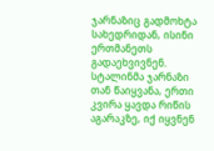ჯარნაზიც გადმოხტა სახედრიდან, ისინი ერთმანეთს გადაეხვივნენ. სტალინმა ჯარნაზი თან წაიყვანა, ერთი კვირა ყავდა რიწის აგარაკზე, იქ იყვნენ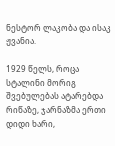ნესტორ ლაკობა და ისაკ ჟვანია.

1929 წელს, როცა სტალინი მორიგ შვებულებას ატარებდა რიწაზე, ჯარნაზმა ერთი დიდი ხარი,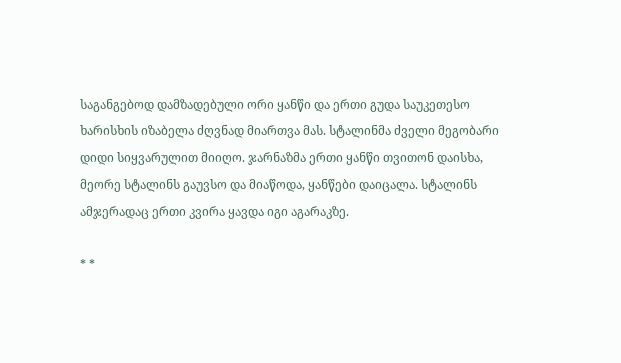საგანგებოდ დამზადებული ორი ყანწი და ერთი გუდა საუკეთესო ხარისხის იზაბელა ძღვნად მიართვა მას. სტალინმა ძველი მეგობარი დიდი სიყვარულით მიიღო. ჯარნაზმა ერთი ყანწი თვითონ დაისხა, მეორე სტალინს გაუვსო და მიაწოდა, ყანწები დაიცალა. სტალინს ამჯერადაც ერთი კვირა ყავდა იგი აგარაკზე.

* *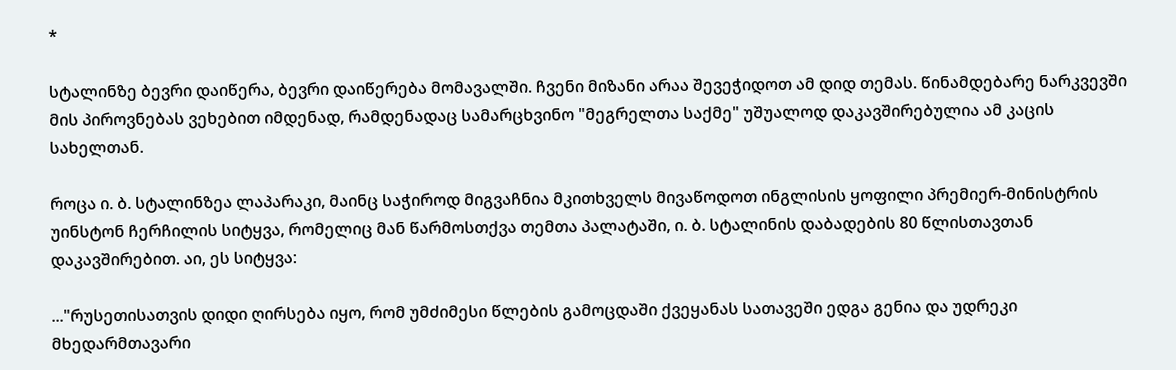*

სტალინზე ბევრი დაიწერა, ბევრი დაიწერება მომავალში. ჩვენი მიზანი არაა შევეჭიდოთ ამ დიდ თემას. წინამდებარე ნარკვევში მის პიროვნებას ვეხებით იმდენად, რამდენადაც სამარცხვინო "მეგრელთა საქმე" უშუალოდ დაკავშირებულია ამ კაცის სახელთან.

როცა ი. ბ. სტალინზეა ლაპარაკი, მაინც საჭიროდ მიგვაჩნია მკითხველს მივაწოდოთ ინგლისის ყოფილი პრემიერ-მინისტრის უინსტონ ჩერჩილის სიტყვა, რომელიც მან წარმოსთქვა თემთა პალატაში, ი. ბ. სტალინის დაბადების 80 წლისთავთან დაკავშირებით. აი, ეს სიტყვა:

..."რუსეთისათვის დიდი ღირსება იყო, რომ უმძიმესი წლების გამოცდაში ქვეყანას სათავეში ედგა გენია და უდრეკი მხედარმთავარი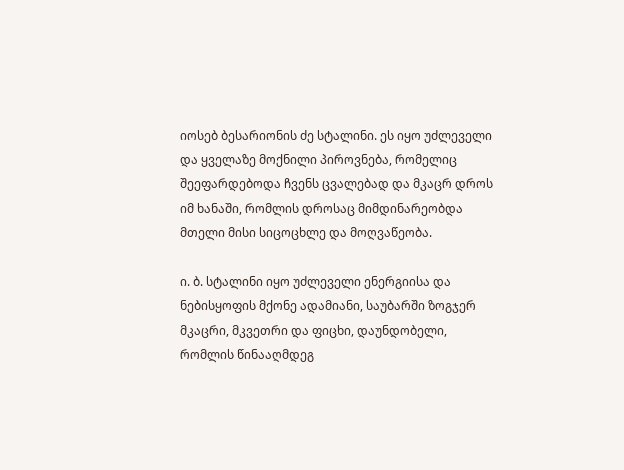იოსებ ბესარიონის ძე სტალინი. ეს იყო უძლეველი და ყველაზე მოქნილი პიროვნება, რომელიც შეეფარდებოდა ჩვენს ცვალებად და მკაცრ დროს იმ ხანაში, რომლის დროსაც მიმდინარეობდა მთელი მისი სიცოცხლე და მოღვაწეობა.

ი. ბ. სტალინი იყო უძლეველი ენერგიისა და ნებისყოფის მქონე ადამიანი, საუბარში ზოგჯერ მკაცრი, მკვეთრი და ფიცხი, დაუნდობელი, რომლის წინააღმდეგ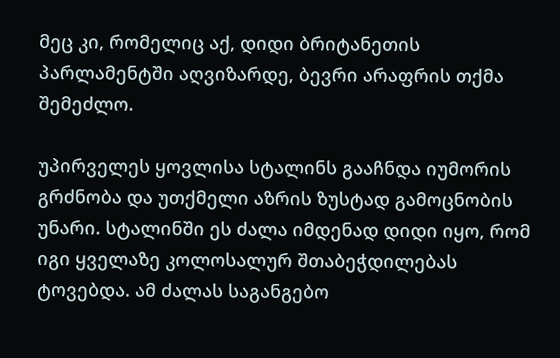მეც კი, რომელიც აქ, დიდი ბრიტანეთის პარლამენტში აღვიზარდე, ბევრი არაფრის თქმა შემეძლო.

უპირველეს ყოვლისა სტალინს გააჩნდა იუმორის გრძნობა და უთქმელი აზრის ზუსტად გამოცნობის უნარი. სტალინში ეს ძალა იმდენად დიდი იყო, რომ იგი ყველაზე კოლოსალურ შთაბეჭდილებას ტოვებდა. ამ ძალას საგანგებო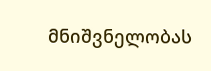მნიშვნელობას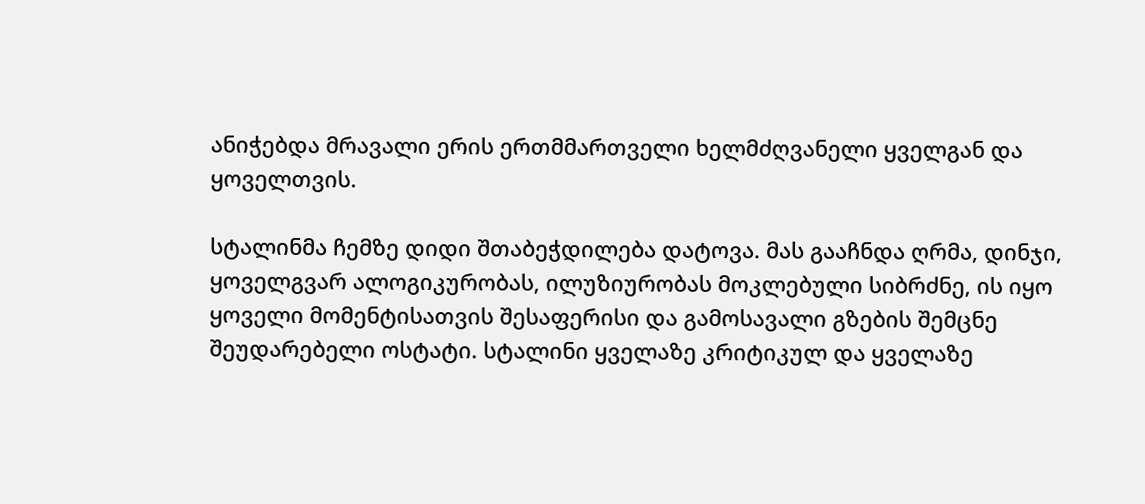ანიჭებდა მრავალი ერის ერთმმართველი ხელმძღვანელი ყველგან და ყოველთვის.

სტალინმა ჩემზე დიდი შთაბეჭდილება დატოვა. მას გააჩნდა ღრმა, დინჯი, ყოველგვარ ალოგიკურობას, ილუზიურობას მოკლებული სიბრძნე, ის იყო ყოველი მომენტისათვის შესაფერისი და გამოსავალი გზების შემცნე შეუდარებელი ოსტატი. სტალინი ყველაზე კრიტიკულ და ყველაზე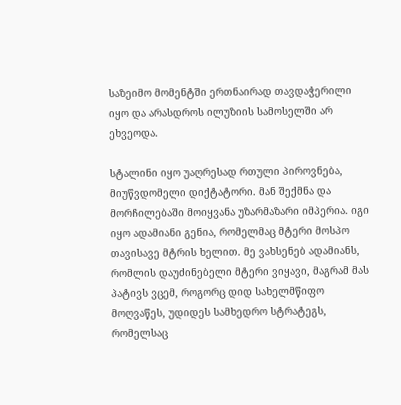საზეიმო მომენტში ერთნაირად თავდაჭერილი იყო და არასდროს ილუზიის სამოსელში არ ეხვეოდა.

სტალინი იყო უაღრესად რთული პიროვნება, მიუწვდომელი დიქტატორი. მან შექმნა და მორჩილებაში მოიყვანა უზარმაზარი იმპერია. იგი იყო ადამიანი გენია, რომელმაც მტერი მოსპო თავისავე მტრის ხელით. მე ვახსენებ ადამიანს, რომლის დაუძინებელი მტერი ვიყავი, მაგრამ მას პატივს ვცემ, როგორც დიდ სახელმწიფო მოღვაწეს, უდიდეს სამხედრო სტრატეგს, რომელსაც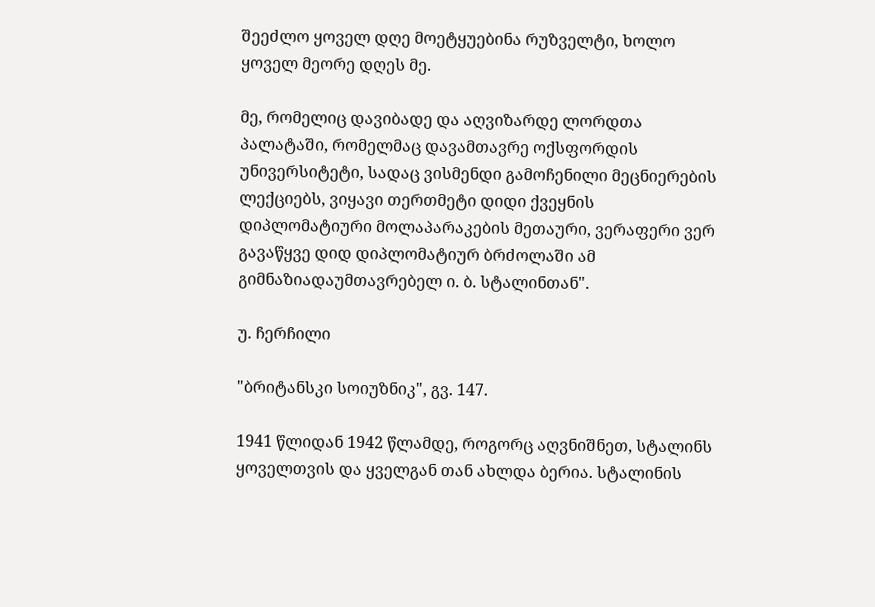შეეძლო ყოველ დღე მოეტყუებინა რუზველტი, ხოლო ყოველ მეორე დღეს მე.

მე, რომელიც დავიბადე და აღვიზარდე ლორდთა პალატაში, რომელმაც დავამთავრე ოქსფორდის უნივერსიტეტი, სადაც ვისმენდი გამოჩენილი მეცნიერების ლექციებს, ვიყავი თერთმეტი დიდი ქვეყნის დიპლომატიური მოლაპარაკების მეთაური, ვერაფერი ვერ გავაწყვე დიდ დიპლომატიურ ბრძოლაში ამ გიმნაზიადაუმთავრებელ ი. ბ. სტალინთან".

უ. ჩერჩილი

"ბრიტანსკი სოიუზნიკ", გვ. 147.

1941 წლიდან 1942 წლამდე, როგორც აღვნიშნეთ, სტალინს ყოველთვის და ყველგან თან ახლდა ბერია. სტალინის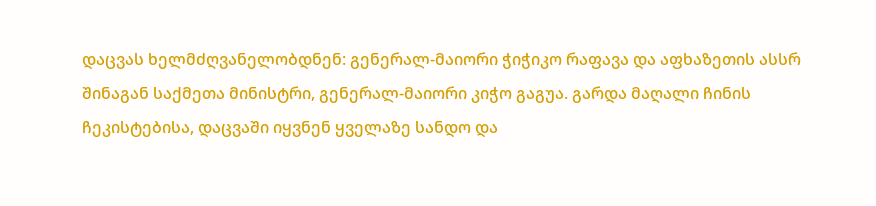დაცვას ხელმძღვანელობდნენ: გენერალ-მაიორი ჭიჭიკო რაფავა და აფხაზეთის ასსრ შინაგან საქმეთა მინისტრი, გენერალ-მაიორი კიჭო გაგუა. გარდა მაღალი ჩინის ჩეკისტებისა, დაცვაში იყვნენ ყველაზე სანდო და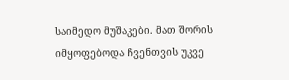საიმედო მუშაკები. მათ შორის იმყოფებოდა ჩვენთვის უკვე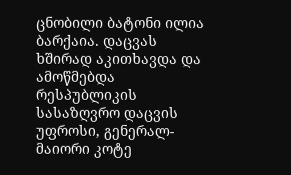ცნობილი ბატონი ილია ბარქაია. დაცვას ხშირად აკითხავდა და ამოწმებდა რესპუბლიკის სასაზღვრო დაცვის უფროსი, გენერალ-მაიორი კოტე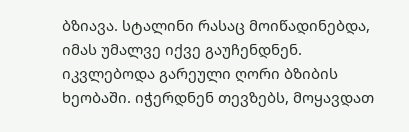ბზიავა. სტალინი რასაც მოიწადინებდა, იმას უმალვე იქვე გაუჩენდნენ. იკვლებოდა გარეული ღორი ბზიბის ხეობაში. იჭერდნენ თევზებს, მოყავდათ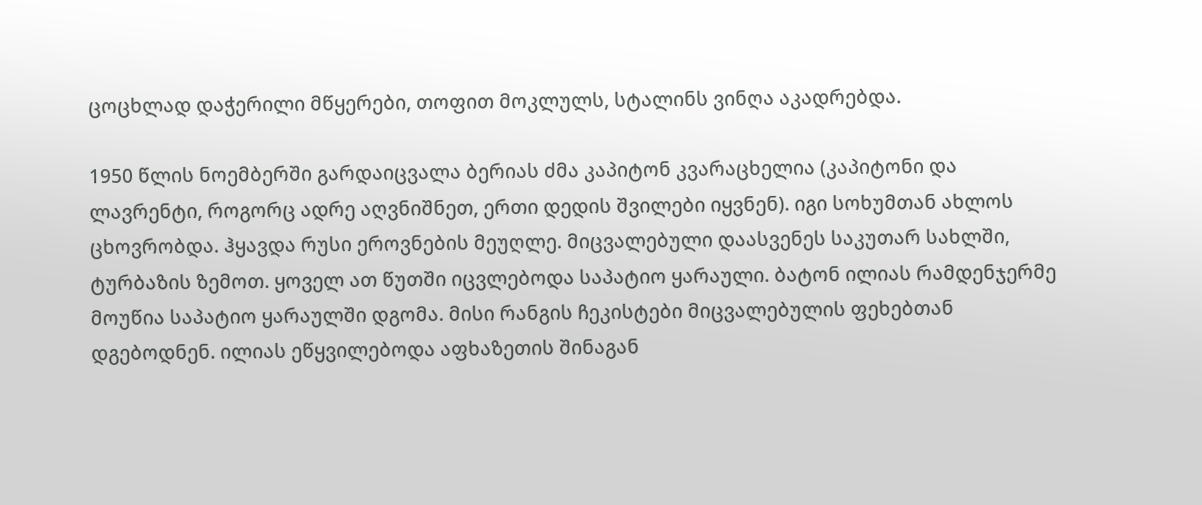ცოცხლად დაჭერილი მწყერები, თოფით მოკლულს, სტალინს ვინღა აკადრებდა.

1950 წლის ნოემბერში გარდაიცვალა ბერიას ძმა კაპიტონ კვარაცხელია (კაპიტონი და ლავრენტი, როგორც ადრე აღვნიშნეთ, ერთი დედის შვილები იყვნენ). იგი სოხუმთან ახლოს ცხოვრობდა. ჰყავდა რუსი ეროვნების მეუღლე. მიცვალებული დაასვენეს საკუთარ სახლში, ტურბაზის ზემოთ. ყოველ ათ წუთში იცვლებოდა საპატიო ყარაული. ბატონ ილიას რამდენჯერმე მოუწია საპატიო ყარაულში დგომა. მისი რანგის ჩეკისტები მიცვალებულის ფეხებთან დგებოდნენ. ილიას ეწყვილებოდა აფხაზეთის შინაგან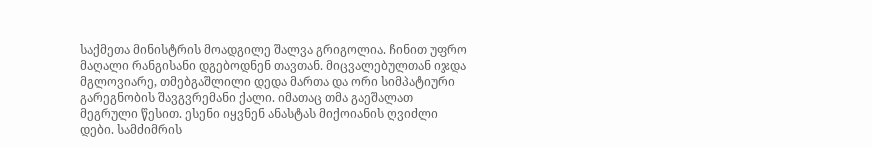საქმეთა მინისტრის მოადგილე შალვა გრიგოლია. ჩინით უფრო მაღალი რანგისანი დგებოდნენ თავთან. მიცვალებულთან იჯდა მგლოვიარე, თმებგაშლილი დედა მართა და ორი სიმპატიური გარეგნობის შავგვრემანი ქალი. იმათაც თმა გაეშალათ მეგრული წესით. ესენი იყვნენ ანასტას მიქოიანის ღვიძლი დები. სამძიმრის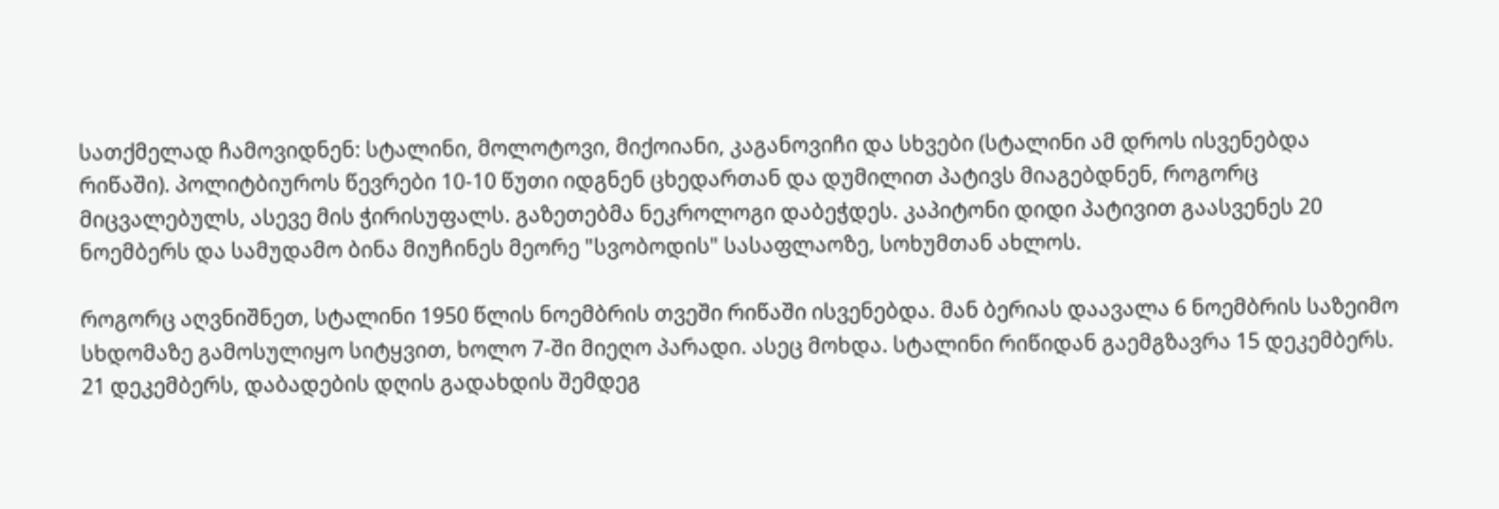სათქმელად ჩამოვიდნენ: სტალინი, მოლოტოვი, მიქოიანი, კაგანოვიჩი და სხვები (სტალინი ამ დროს ისვენებდა რიწაში). პოლიტბიუროს წევრები 10-10 წუთი იდგნენ ცხედართან და დუმილით პატივს მიაგებდნენ, როგორც მიცვალებულს, ასევე მის ჭირისუფალს. გაზეთებმა ნეკროლოგი დაბეჭდეს. კაპიტონი დიდი პატივით გაასვენეს 20 ნოემბერს და სამუდამო ბინა მიუჩინეს მეორე "სვობოდის" სასაფლაოზე, სოხუმთან ახლოს.

როგორც აღვნიშნეთ, სტალინი 1950 წლის ნოემბრის თვეში რიწაში ისვენებდა. მან ბერიას დაავალა 6 ნოემბრის საზეიმო სხდომაზე გამოსულიყო სიტყვით, ხოლო 7-ში მიეღო პარადი. ასეც მოხდა. სტალინი რიწიდან გაემგზავრა 15 დეკემბერს. 21 დეკემბერს, დაბადების დღის გადახდის შემდეგ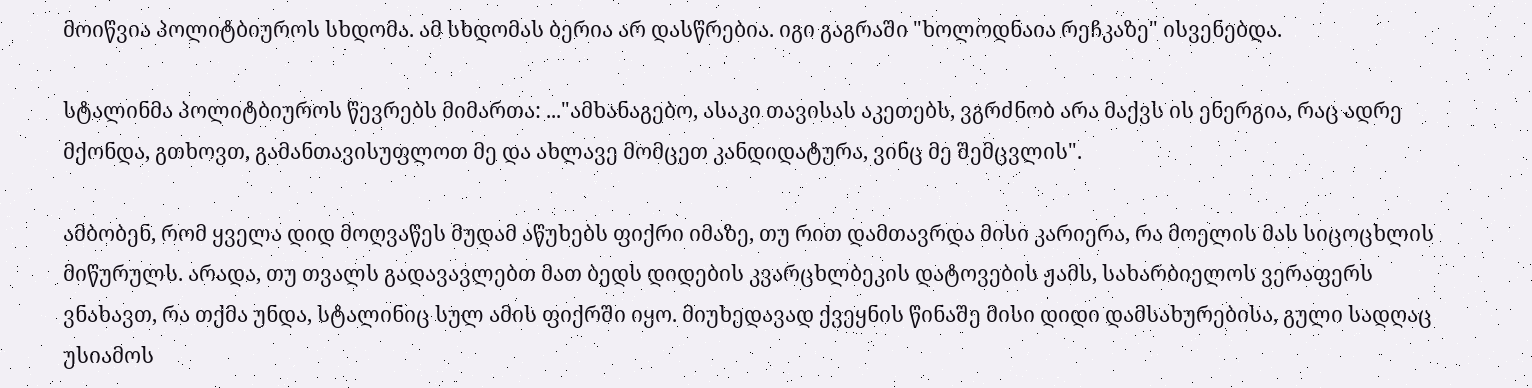მოიწვია პოლიტბიუროს სხდომა. ამ სხდომას ბერია არ დასწრებია. იგი გაგრაში "ხოლოდნაია რეჩკაზე" ისვენებდა.

სტალინმა პოლიტბიუროს წევრებს მიმართა: ..."ამხანაგებო, ასაკი თავისას აკეთებს, ვგრძნობ არა მაქვს ის ენერგია, რაც ადრე მქონდა, გთხოვთ, გამანთავისუფლოთ მე და ახლავე მომცეთ კანდიდატურა, ვინც მე შემცვლის".

ამბობენ, რომ ყველა დიდ მოღვაწეს მუდამ აწუხებს ფიქრი იმაზე, თუ რით დამთავრდა მისი კარიერა, რა მოელის მას სიცოცხლის მიწურულს. არადა, თუ თვალს გადავავლებთ მათ ბედს დიდების კვარცხლბეკის დატოვების ჟამს, სახარბიელოს ვერაფერს ვნახავთ, რა თქმა უნდა, სტალინიც სულ ამის ფიქრში იყო. მიუხედავად ქვეყნის წინაშე მისი დიდი დამსახურებისა, გული სადღაც უსიამოს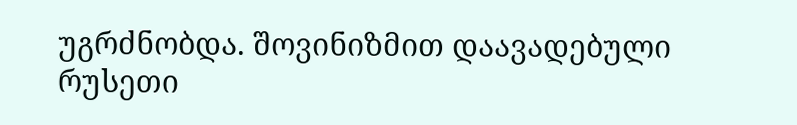უგრძნობდა. შოვინიზმით დაავადებული რუსეთი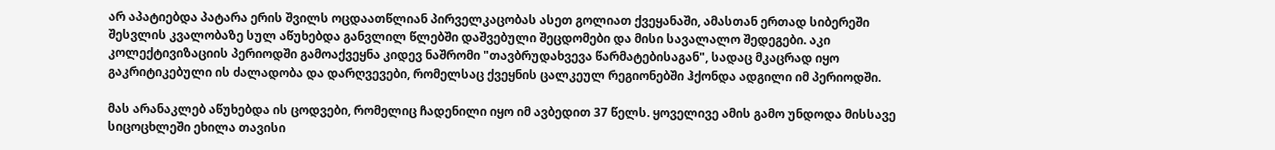არ აპატიებდა პატარა ერის შვილს ოცდაათწლიან პირველკაცობას ასეთ გოლიათ ქვეყანაში, ამასთან ერთად სიბერეში შესვლის კვალობაზე სულ აწუხებდა განვლილ წლებში დაშვებული შეცდომები და მისი სავალალო შედეგები. აკი კოლექტივიზაციის პერიოდში გამოაქვეყნა კიდევ ნაშრომი "თავბრუდახვევა წარმატებისაგან", სადაც მკაცრად იყო გაკრიტიკებული ის ძალადობა და დარღვევები, რომელსაც ქვეყნის ცალკეულ რეგიონებში ჰქონდა ადგილი იმ პერიოდში.

მას არანაკლებ აწუხებდა ის ცოდვები, რომელიც ჩადენილი იყო იმ ავბედით 37 წელს. ყოველივე ამის გამო უნდოდა მისსავე სიცოცხლეში ეხილა თავისი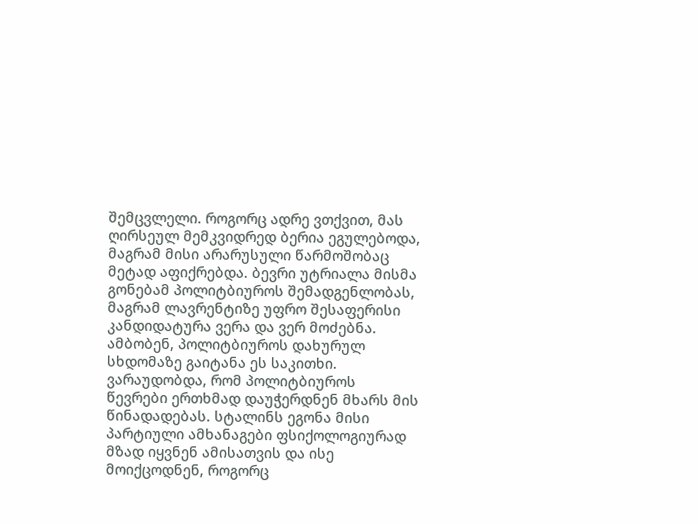შემცვლელი. როგორც ადრე ვთქვით, მას ღირსეულ მემკვიდრედ ბერია ეგულებოდა, მაგრამ მისი არარუსული წარმოშობაც მეტად აფიქრებდა. ბევრი უტრიალა მისმა გონებამ პოლიტბიუროს შემადგენლობას, მაგრამ ლავრენტიზე უფრო შესაფერისი კანდიდატურა ვერა და ვერ მოძებნა. ამბობენ, პოლიტბიუროს დახურულ სხდომაზე გაიტანა ეს საკითხი. ვარაუდობდა, რომ პოლიტბიუროს წევრები ერთხმად დაუჭერდნენ მხარს მის წინადადებას. სტალინს ეგონა მისი პარტიული ამხანაგები ფსიქოლოგიურად მზად იყვნენ ამისათვის და ისე მოიქცოდნენ, როგორც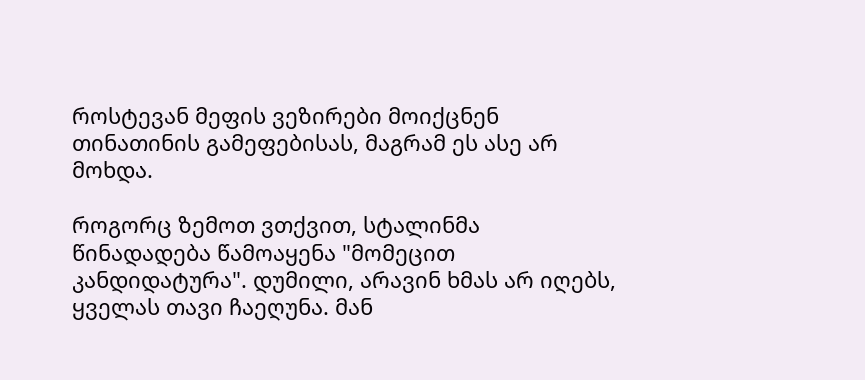როსტევან მეფის ვეზირები მოიქცნენ თინათინის გამეფებისას, მაგრამ ეს ასე არ მოხდა.

როგორც ზემოთ ვთქვით, სტალინმა წინადადება წამოაყენა "მომეცით კანდიდატურა". დუმილი, არავინ ხმას არ იღებს, ყველას თავი ჩაეღუნა. მან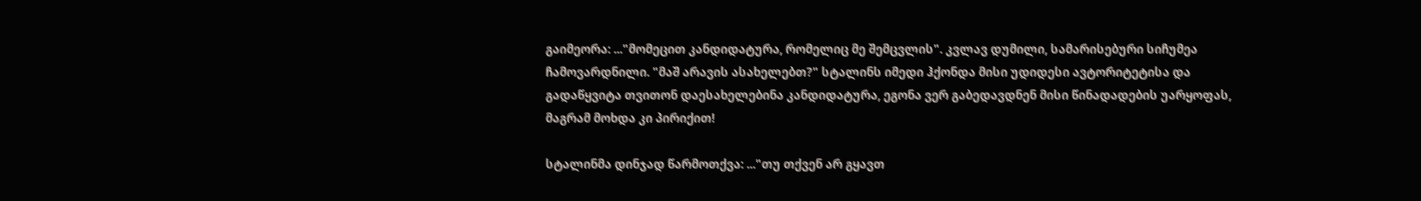გაიმეორა: ..."მომეცით კანდიდატურა, რომელიც მე შემცვლის". კვლავ დუმილი, სამარისებური სიჩუმეა ჩამოვარდნილი. "მაშ არავის ასახელებთ?" სტალინს იმედი ჰქონდა მისი უდიდესი ავტორიტეტისა და გადაწყვიტა თვითონ დაესახელებინა კანდიდატურა, ეგონა ვერ გაბედავდნენ მისი წინადადების უარყოფას, მაგრამ მოხდა კი პირიქით!

სტალინმა დინჯად წარმოთქვა: ..."თუ თქვენ არ გყავთ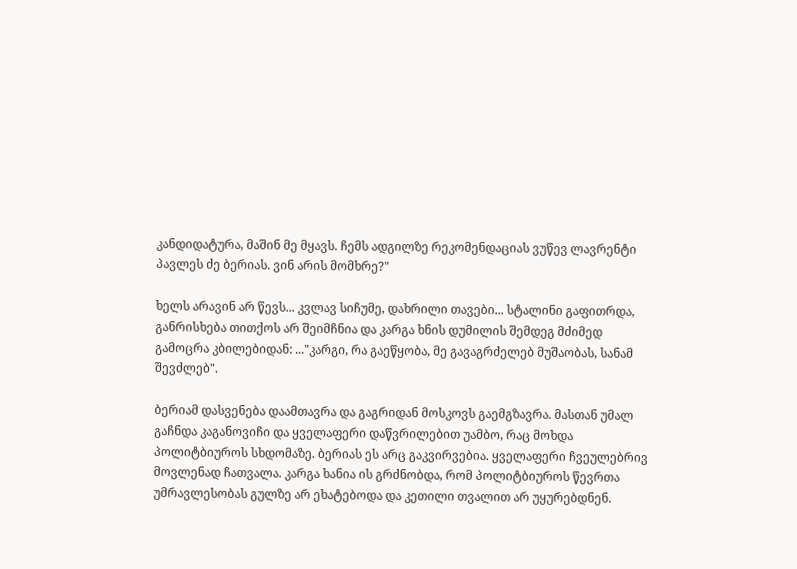კანდიდატურა, მაშინ მე მყავს. ჩემს ადგილზე რეკომენდაციას ვუწევ ლავრენტი პავლეს ძე ბერიას. ვინ არის მომხრე?"

ხელს არავინ არ წევს... კვლავ სიჩუმე, დახრილი თავები... სტალინი გაფითრდა, განრისხება თითქოს არ შეიმჩნია და კარგა ხნის დუმილის შემდეგ მძიმედ გამოცრა კბილებიდან: ..."კარგი, რა გაეწყობა, მე გავაგრძელებ მუშაობას, სანამ შევძლებ".

ბერიამ დასვენება დაამთავრა და გაგრიდან მოსკოვს გაემგზავრა. მასთან უმალ გაჩნდა კაგანოვიჩი და ყველაფერი დაწვრილებით უამბო, რაც მოხდა პოლიტბიუროს სხდომაზე. ბერიას ეს არც გაკვირვებია. ყველაფერი ჩვეულებრივ მოვლენად ჩათვალა. კარგა ხანია ის გრძნობდა, რომ პოლიტბიუროს წევრთა უმრავლესობას გულზე არ ეხატებოდა და კეთილი თვალით არ უყურებდნენ.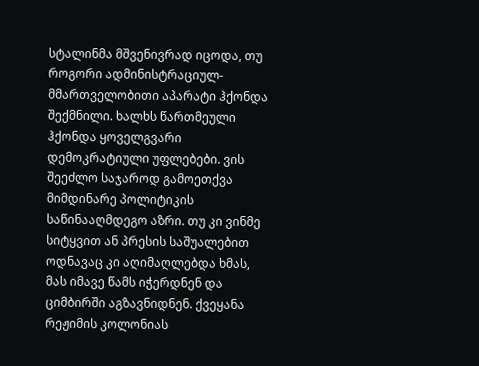სტალინმა მშვენივრად იცოდა, თუ როგორი ადმინისტრაციულ-მმართველობითი აპარატი ჰქონდა შექმნილი. ხალხს წართმეული ჰქონდა ყოველგვარი დემოკრატიული უფლებები. ვის შეეძლო საჯაროდ გამოეთქვა მიმდინარე პოლიტიკის საწინააღმდეგო აზრი. თუ კი ვინმე სიტყვით ან პრესის საშუალებით ოდნავაც კი აღიმაღლებდა ხმას, მას იმავე წამს იჭერდნენ და ციმბირში აგზავნიდნენ. ქვეყანა რეჟიმის კოლონიას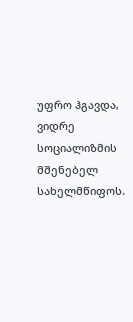უფრო ჰგავდა, ვიდრე სოციალიზმის მშენებელ სახელმწიფოს.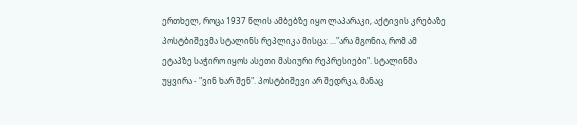ერთხელ, როცა 1937 წლის ამბებზე იყო ლაპარაკი, აქტივის კრებაზე პოსტბიშევმა სტალინს რეპლიკა მისცა: ..."არა მგონია, რომ ამ ეტაპზე საჭირო იყოს ასეთი მასიური რეპრესიები". სტალინმა უყვირა - "ვინ ხარ შენ". პოსტბიშევი არ შედრკა, მანაც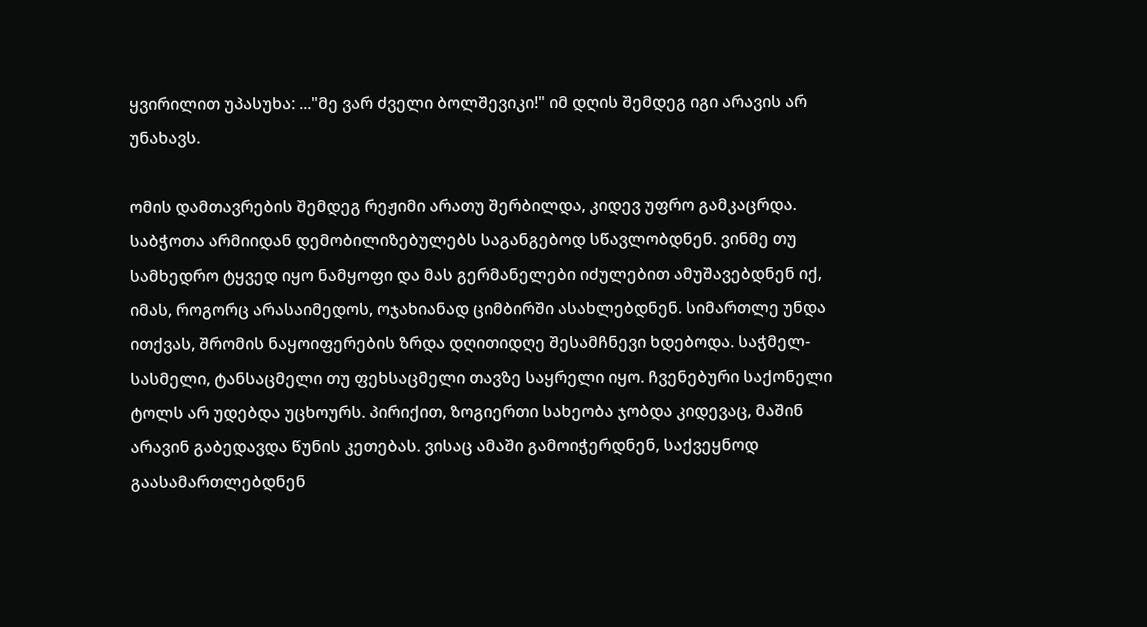ყვირილით უპასუხა: ..."მე ვარ ძველი ბოლშევიკი!" იმ დღის შემდეგ იგი არავის არ უნახავს.

ომის დამთავრების შემდეგ რეჟიმი არათუ შერბილდა, კიდევ უფრო გამკაცრდა. საბჭოთა არმიიდან დემობილიზებულებს საგანგებოდ სწავლობდნენ. ვინმე თუ სამხედრო ტყვედ იყო ნამყოფი და მას გერმანელები იძულებით ამუშავებდნენ იქ, იმას, როგორც არასაიმედოს, ოჯახიანად ციმბირში ასახლებდნენ. სიმართლე უნდა ითქვას, შრომის ნაყოიფერების ზრდა დღითიდღე შესამჩნევი ხდებოდა. საჭმელ-სასმელი, ტანსაცმელი თუ ფეხსაცმელი თავზე საყრელი იყო. ჩვენებური საქონელი ტოლს არ უდებდა უცხოურს. პირიქით, ზოგიერთი სახეობა ჯობდა კიდევაც, მაშინ არავინ გაბედავდა წუნის კეთებას. ვისაც ამაში გამოიჭერდნენ, საქვეყნოდ გაასამართლებდნენ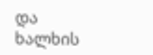და ხალხის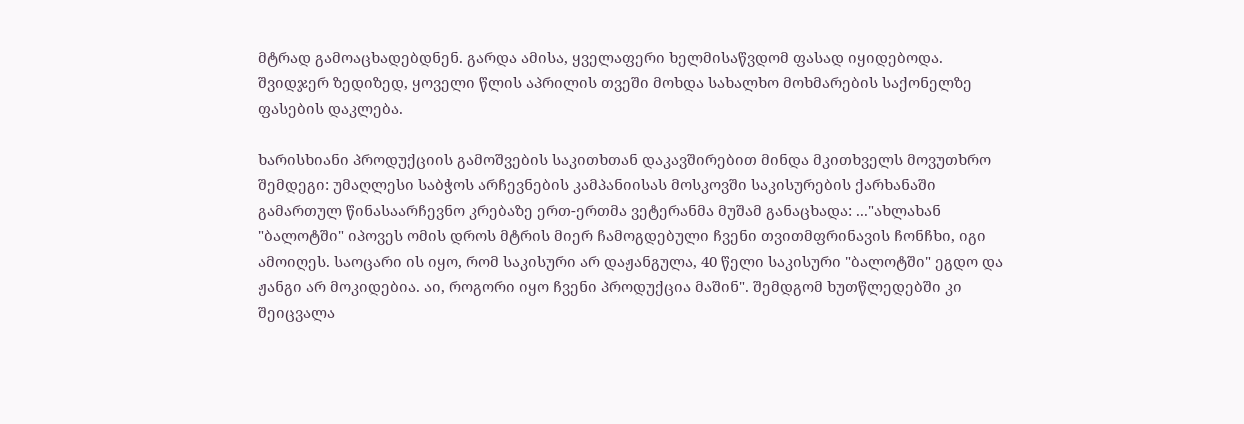მტრად გამოაცხადებდნენ. გარდა ამისა, ყველაფერი ხელმისაწვდომ ფასად იყიდებოდა. შვიდჯერ ზედიზედ, ყოველი წლის აპრილის თვეში მოხდა სახალხო მოხმარების საქონელზე ფასების დაკლება.

ხარისხიანი პროდუქციის გამოშვების საკითხთან დაკავშირებით მინდა მკითხველს მოვუთხრო შემდეგი: უმაღლესი საბჭოს არჩევნების კამპანიისას მოსკოვში საკისურების ქარხანაში გამართულ წინასაარჩევნო კრებაზე ერთ-ერთმა ვეტერანმა მუშამ განაცხადა: ..."ახლახან "ბალოტში" იპოვეს ომის დროს მტრის მიერ ჩამოგდებული ჩვენი თვითმფრინავის ჩონჩხი, იგი ამოიღეს. საოცარი ის იყო, რომ საკისური არ დაჟანგულა, 40 წელი საკისური "ბალოტში" ეგდო და ჟანგი არ მოკიდებია. აი, როგორი იყო ჩვენი პროდუქცია მაშინ". შემდგომ ხუთწლედებში კი შეიცვალა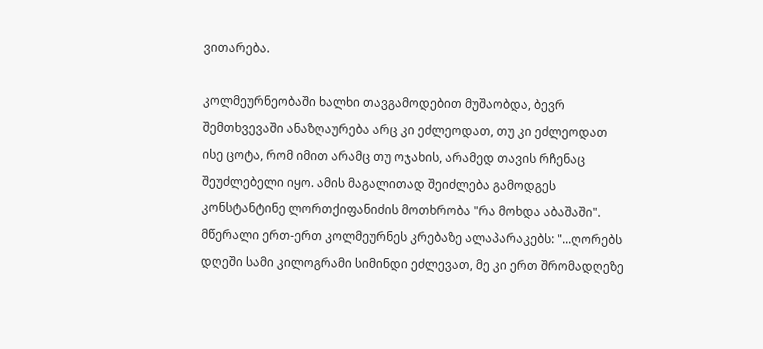ვითარება.

კოლმეურნეობაში ხალხი თავგამოდებით მუშაობდა, ბევრ შემთხვევაში ანაზღაურება არც კი ეძლეოდათ, თუ კი ეძლეოდათ ისე ცოტა, რომ იმით არამც თუ ოჯახის, არამედ თავის რჩენაც შეუძლებელი იყო. ამის მაგალითად შეიძლება გამოდგეს კონსტანტინე ლორთქიფანიძის მოთხრობა "რა მოხდა აბაშაში". მწერალი ერთ-ერთ კოლმეურნეს კრებაზე ალაპარაკებს: "...ღორებს დღეში სამი კილოგრამი სიმინდი ეძლევათ, მე კი ერთ შრომადღეზე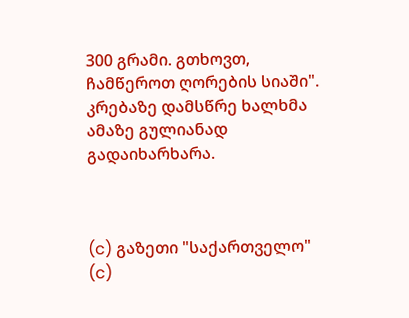300 გრამი. გთხოვთ, ჩამწეროთ ღორების სიაში". კრებაზე დამსწრე ხალხმა ამაზე გულიანად გადაიხარხარა.



(c) გაზეთი "საქართველო"
(c)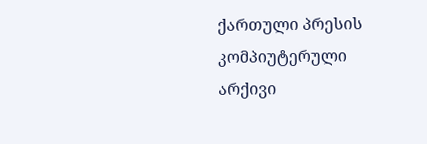ქართული პრესის კომპიუტერული არქივი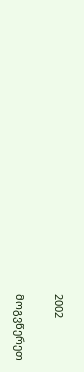2002

მოგვწერეთ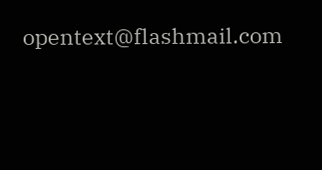opentext@flashmail.com